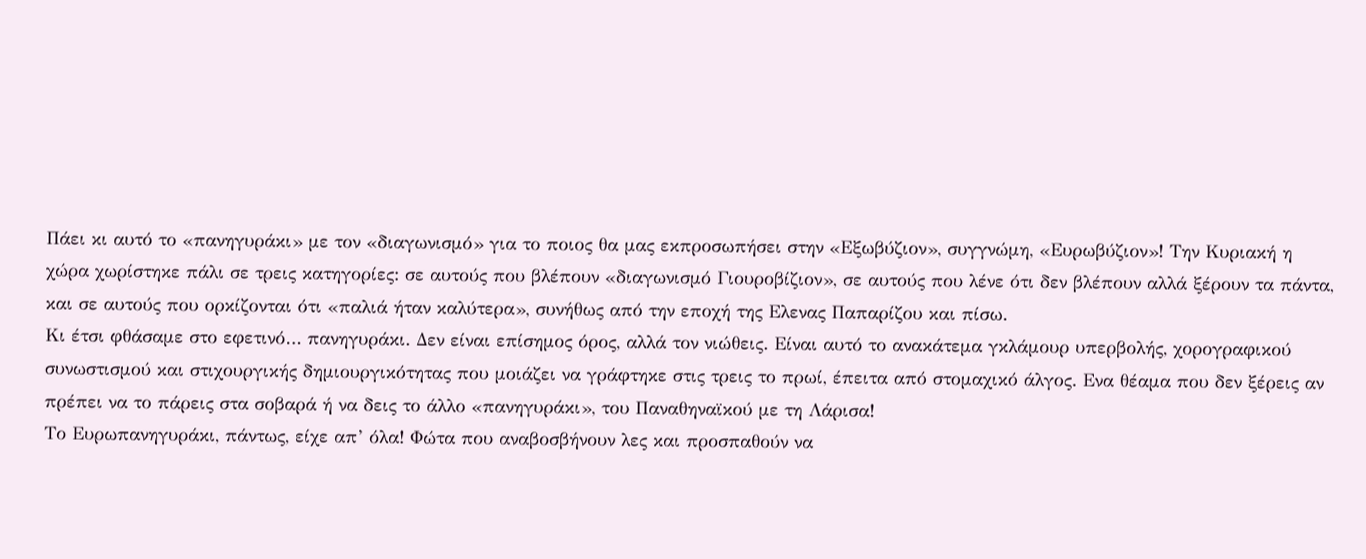Πάει κι αυτό το «πανηγυράκι» με τον «διαγωνισμό» για το ποιος θα μας εκπροσωπήσει στην «Εξωβύζιον», συγγνώμη, «Ευρωβύζιον»! Την Κυριακή η χώρα χωρίστηκε πάλι σε τρεις κατηγορίες: σε αυτούς που βλέπουν «διαγωνισμό Γιουροβίζιον», σε αυτούς που λένε ότι δεν βλέπουν αλλά ξέρουν τα πάντα, και σε αυτούς που ορκίζονται ότι «παλιά ήταν καλύτερα», συνήθως από την εποχή της Ελενας Παπαρίζου και πίσω.
Κι έτσι φθάσαμε στο εφετινό… πανηγυράκι. Δεν είναι επίσημος όρος, αλλά τον νιώθεις. Είναι αυτό το ανακάτεμα γκλάμουρ υπερβολής, χορογραφικού συνωστισμού και στιχουργικής δημιουργικότητας που μοιάζει να γράφτηκε στις τρεις το πρωί, έπειτα από στομαχικό άλγος. Ενα θέαμα που δεν ξέρεις αν πρέπει να το πάρεις στα σοβαρά ή να δεις το άλλο «πανηγυράκι», του Παναθηναϊκού με τη Λάρισα!
Το Ευρωπανηγυράκι, πάντως, είχε απ’ όλα! Φώτα που αναβοσβήνουν λες και προσπαθούν να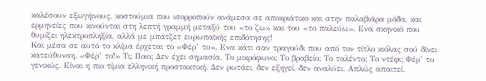καλέσουν εξωγήινους, κοστούμια που ισορροπούν ανάμεσα σε αποκριάτικο και στην παλαβιάρα μόδα, και ερμηνείες που κινούνται στη λεπτή γραμμή μεταξύ του «το ζω» και του «το παλεύω». Ενα σκηνικό που θυμίζει ηλεκτροπληξία, αλλά με μπάτζετ ευρωπαϊκής επιδότησης!
Και μέσα σε αυτό το κλίμα έρχεται το «Φέρ’ το». Ενα κάτι σαν τραγούδι που από τον τίτλο κιόλας σού δίνει κατεύθυνση. «Φέρ’ το!» Τι; Ποιο; Δεν έχει σημασία. Το μικρόφωνο; Το βραβείο; Το ταλέντο; Το ντέφι; Φέρ’ το γενικώς. Είναι η πιο τίμια ελληνική προστακτική. Δεν ρωτάει, δεν εξηγεί, δεν αναλύει. Απλώς απαιτεί.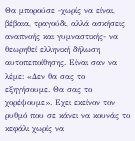Θα μπορούσε -χωρίς να είναι, βέβαια, τραγούδι, αλλά ασκήσεις αναπνοής και γυμναστικής- να θεωρηθεί ελληνική δήλωση αυτοπεποίθησης. Είναι σαν να λέμε: «Δεν θα σας το εξηγήσουμε. Θα σας το χορέψουμε». Εχει εκείνον τον ρυθμό που σε κάνει να κουνάς το κεφάλι χωρίς να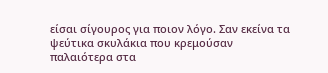είσαι σίγουρος για ποιον λόγο. Σαν εκείνα τα ψεύτικα σκυλάκια που κρεμούσαν παλαιότερα στα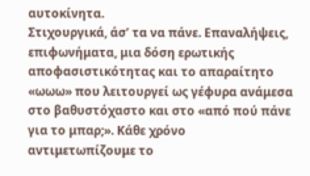αυτοκίνητα.
Στιχουργικά, άσ’ τα να πάνε. Επαναλήψεις, επιφωνήματα, μια δόση ερωτικής αποφασιστικότητας και το απαραίτητο «ωωω» που λειτουργεί ως γέφυρα ανάμεσα στο βαθυστόχαστο και στο «από πού πάνε για το μπαρ;». Κάθε χρόνο αντιμετωπίζουμε το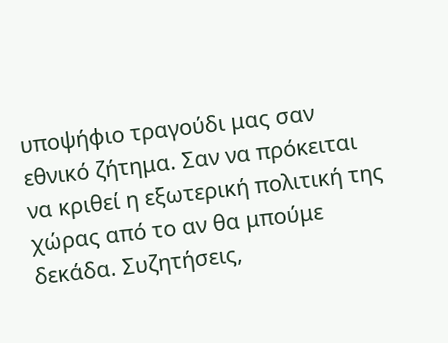υποψήφιο τραγούδι μας σαν εθνικό ζήτημα. Σαν να πρόκειται να κριθεί η εξωτερική πολιτική της χώρας από το αν θα μπούμε δεκάδα. Συζητήσεις,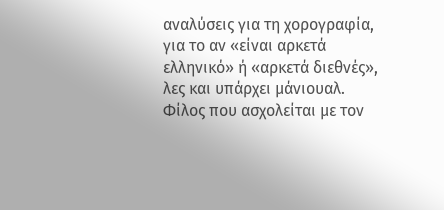αναλύσεις για τη χορογραφία, για το αν «είναι αρκετά ελληνικό» ή «αρκετά διεθνές», λες και υπάρχει μάνιουαλ.
Φίλος που ασχολείται με τον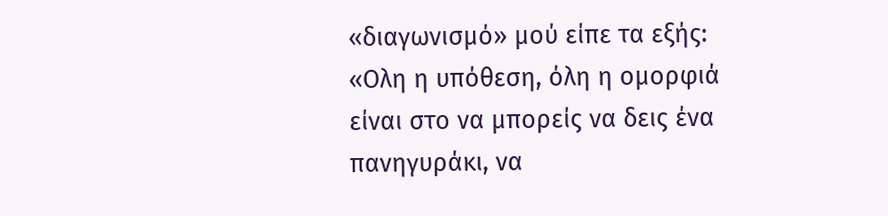«διαγωνισμό» μού είπε τα εξής: «Ολη η υπόθεση, όλη η ομορφιά είναι στο να μπορείς να δεις ένα πανηγυράκι, να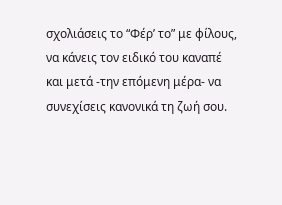σχολιάσεις το “Φέρ’ το” με φίλους, να κάνεις τον ειδικό του καναπέ και μετά -την επόμενη μέρα- να συνεχίσεις κανονικά τη ζωή σου.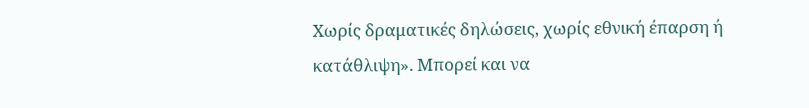Χωρίς δραματικές δηλώσεις, χωρίς εθνική έπαρση ή κατάθλιψη». Μπορεί και να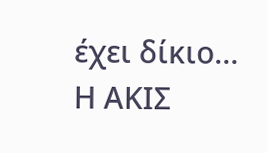έχει δίκιο…
Η ΑΚΙΣ